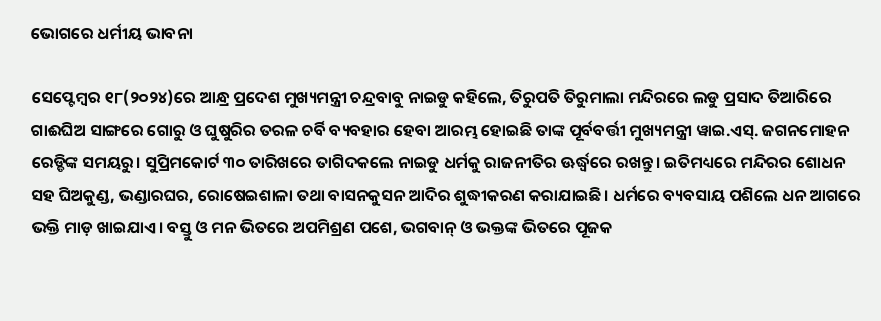ଭୋଗରେ ଧର୍ମୀୟ ଭାବନା

ସେପ୍ଟେମ୍ବର ୧୮(୨୦୨୪)ରେ ଆନ୍ଧ୍ର ପ୍ରଦେଶ ମୁଖ୍ୟମନ୍ତ୍ରୀ ଚନ୍ଦ୍ରବାବୁ ନାଇଡୁ କହିଲେ, ତିରୁପତି ତିରୁମାଲା ମନ୍ଦିରରେ ଲଡୁ ପ୍ରସାଦ ତିଆରିରେ ଗାଈଘିଅ ସାଙ୍ଗରେ ଗୋରୁ ଓ ଘୁଷୁରିର ତରଳ ଚର୍ବି ବ୍ୟବହାର ହେବା ଆରମ୍ଭ ହୋଇଛି ତାଙ୍କ ପୂର୍ବବର୍ତ୍ତୀ ମୁଖ୍ୟମନ୍ତ୍ରୀ ୱାଇ.ଏସ୍‌. ଜଗନମୋହନ ରେଡ୍ଡିଙ୍କ ସମୟରୁ। ସୁପ୍ରିମକୋର୍ଟ ୩୦ ତାରିଖରେ ତାଗିଦକଲେ ନାଇଡୁ ଧର୍ମକୁ ରାଜନୀତିର ଊର୍ଦ୍ଧ୍ୱରେ ରଖନ୍ତୁ। ଇତିମଧ୍ୟରେ ମନ୍ଦିରର ଶୋଧନ ସହ ଘିଅକୁଣ୍ଡ, ଭଣ୍ଡାରଘର, ରୋଷେଇଶାଳା ତଥା ବାସନକୁସନ ଆଦିର ଶୁଦ୍ଧୀକରଣ କରାଯାଇଛି। ଧର୍ମରେ ବ୍ୟବସାୟ ପଶିଲେ ଧନ ଆଗରେ ଭକ୍ତି ମାଡ଼ ଖାଇଯାଏ। ବସ୍ତୁ ଓ ମନ ଭିତରେ ଅପମିଶ୍ରଣ ପଶେ, ଭଗବାନ୍‌ ଓ ଭକ୍ତଙ୍କ ଭିତରେ ପୂଜକ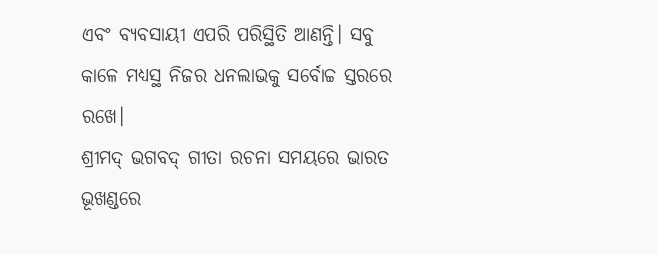ଏବଂ ବ୍ୟବସାୟୀ ଏପରି ପରିସ୍ଥିତି ଆଣନ୍ତି। ସବୁ କାଳେ ମଧ୍ୟସ୍ଥ ନିଜର ଧନଲାଭକୁ ସର୍ବୋଚ୍ଚ ସ୍ତରରେ ରଖେ।
ଶ୍ରୀମଦ୍‌ ଭଗବଦ୍‌ ଗୀତା ରଚନା ସମୟରେ ଭାରତ ଭୂଖଣ୍ଡରେ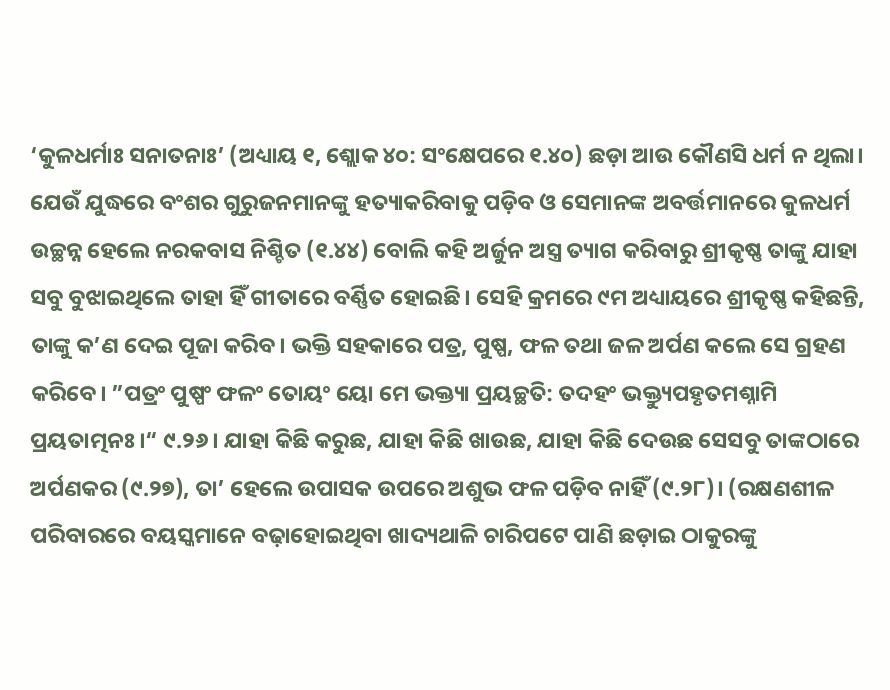‘କୁଳଧର୍ମାଃ ସନାତନାଃ’ (ଅଧ୍ୟାୟ ୧, ଶ୍ଲୋକ ୪୦: ସଂକ୍ଷେପରେ ୧.୪୦) ଛଡ଼ା ଆଉ କୌଣସି ଧର୍ମ ନ ଥିଲା। ଯେଉଁ ଯୁଦ୍ଧରେ ବଂଶର ଗୁରୁଜନମାନଙ୍କୁ ହତ୍ୟାକରିବାକୁ ପଡ଼ିବ ଓ ସେମାନଙ୍କ ଅବର୍ତ୍ତମାନରେ କୁଳଧର୍ମ ଉଚ୍ଛନ୍ନ ହେଲେ ନରକବାସ ନିଶ୍ଚିତ (୧.୪୪) ବୋଲି କହି ଅର୍ଜୁନ ଅସ୍ତ୍ର ତ୍ୟାଗ କରିବାରୁ ଶ୍ରୀକୃଷ୍ଣ ତାଙ୍କୁ ଯାହା ସବୁ ବୁଝାଇଥିଲେ ତାହା ହିଁ ଗୀତାରେ ବର୍ଣ୍ଣିତ ହୋଇଛି। ସେହି କ୍ରମରେ ୯ମ ଅଧ୍ୟାୟରେ ଶ୍ରୀକୃଷ୍ଣ କହିଛନ୍ତି, ତାଙ୍କୁ କ’ଣ ଦେଇ ପୂଜା କରିବ। ଭକ୍ତି ସହକାରେ ପତ୍ର, ପୁଷ୍ପ, ଫଳ ତଥା ଜଳ ଅର୍ପଣ କଲେ ସେ ଗ୍ରହଣ କରିବେ। ”ପତ୍ରଂ ପୁଷ୍ପଂ ଫଳଂ ତୋୟଂ ୟୋ ମେ ଭକ୍ତ୍ୟା ପ୍ରୟଚ୍ଛତି: ତଦହଂ ଭକ୍ତ୍ୟୁପହୃତମଶ୍ନାମି ପ୍ରୟତାତ୍ମନଃ।“ ୯.୨୬। ଯାହା କିଛି କରୁଛ, ଯାହା କିଛି ଖାଉଛ, ଯାହା କିଛି ଦେଉଛ ସେସବୁ ତାଙ୍କଠାରେ ଅର୍ପଣକର (୯.୨୭), ତା’ ହେଲେ ଉପାସକ ଉପରେ ଅଶୁଭ ଫଳ ପଡ଼ିବ ନାହିଁ (୯.୨୮)। (ରକ୍ଷଣଶୀଳ ପରିବାରରେ ବୟସ୍କମାନେ ବଢ଼ାହୋଇଥିବା ଖାଦ୍ୟଥାଳି ଚାରିପଟେ ପାଣି ଛଡ଼ାଇ ଠାକୁରଙ୍କୁ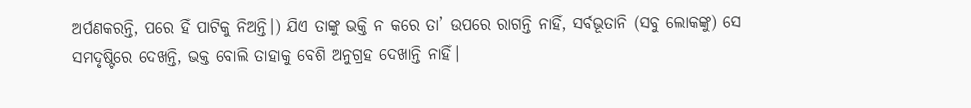ଅର୍ପଣକରନ୍ତି, ପରେ ହିଁ ପାଟିକୁ ନିଅନ୍ତି।) ଯିଏ ତାଙ୍କୁ ଭକ୍ତି ନ କରେ ତା’ ଉପରେ ରାଗନ୍ତି ନାହିଁ, ସର୍ବଭୂତାନି (ସବୁ ଲୋକଙ୍କୁ) ସେ ସମଦୃଷ୍ଟିରେ ଦେଖନ୍ତି, ଭକ୍ତ ବୋଲି ତାହାକୁ ବେଶି ଅନୁଗ୍ରହ ଦେଖାନ୍ତି ନାହିଁ।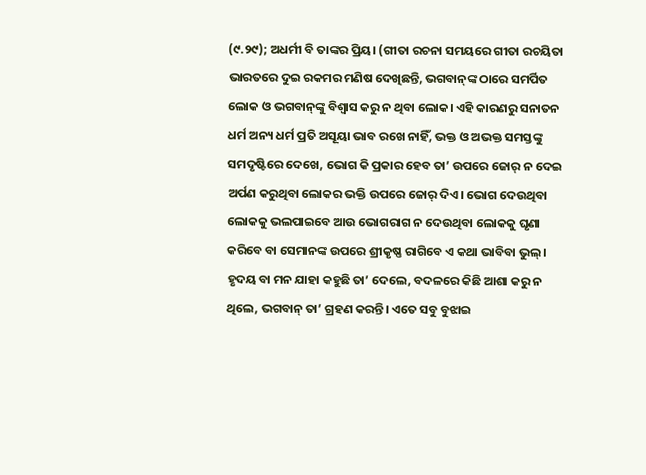(୯.୨୯); ଅଧର୍ମୀ ବି ତାଙ୍କର ପ୍ରିୟ। (ଗୀତା ରଚନା ସମୟରେ ଗୀତା ରଚୟିତା ଭାରତରେ ଦୁଇ ରକମର ମଣିଷ ଦେଖିଛନ୍ତି, ଭଗବାନ୍‌ଙ୍କ ଠାରେ ସମର୍ପିତ ଲୋକ ଓ ଭଗବାନ୍‌ଙ୍କୁ ବିଶ୍ୱାସ କରୁ ନ ଥିବା ଲୋକ। ଏହି କାରଣରୁ ସନାତନ ଧର୍ମ ଅନ୍ୟ ଧର୍ମ ପ୍ରତି ଅସୂୟା ଭାବ ରଖେ ନାହିଁ, ଭକ୍ତ ଓ ଅଭକ୍ତ ସମସ୍ତଙ୍କୁ ସମଦୃଷ୍ଟିରେ ଦେଖେ, ଭୋଗ କି ପ୍ରକାର ହେବ ତା’ ଉପରେ ଜୋର୍‌ ନ ଦେଇ ଅର୍ପଣ କରୁଥିବା ଲୋକର ଭକ୍ତି ଉପରେ ଜୋର୍‌ ଦିଏ। ଭୋଗ ଦେଉଥିବା ଲୋକକୁ ଭଲପାଇବେ ଆଉ ଭୋଗରାଗ ନ ଦେଉଥିବା ଲୋକକୁ ଘୃଣା କରିବେ ବା ସେମାନଙ୍କ ଉପରେ ଶ୍ରୀକୃଷ୍ଣ ରାଗିବେ ଏ କଥା ଭାବିବା ଭୁଲ୍‌। ହୃଦୟ ବା ମନ ଯାହା କହୁଛି ତା’ ଦେଲେ, ବଦଳରେ କିଛି ଆଶା କରୁ ନ ଥିଲେ, ଭଗବାନ୍‌ ତା’ ଗ୍ରହଣ କରନ୍ତି। ଏତେ ସବୁ ବୁଝାଇ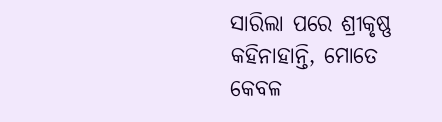ସାରିଲା ପରେ ଶ୍ରୀକୃଷ୍ଣ କହିନାହାନ୍ତି, ମୋତେ କେବଳ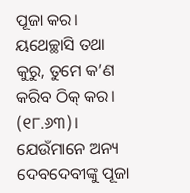ପୂଜା କର। ୟଥେଚ୍ଛାସି ତଥା କୁରୁ, ତୁମେ କ’ଣ କରିବ ଠିକ୍‌ କର। (୧୮.୬୩)। ଯେଉଁମାନେ ଅନ୍ୟ ଦେବଦେବୀଙ୍କୁ ପୂଜା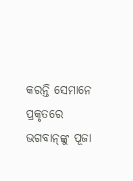କରନ୍ତି ସେମାନେ ପ୍ରକୃତରେ ଭଗବାନ୍‌ଙ୍କୁ ପୂଜା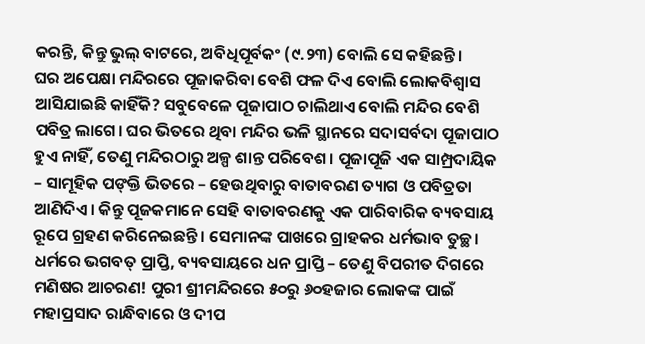କରନ୍ତି, କିନ୍ତୁ ଭୁଲ୍‌ ବାଟରେ, ଅବିଧିପୂର୍ବକଂ (୯.୨୩) ବୋଲି ସେ କହିଛନ୍ତି।
ଘର ଅପେକ୍ଷା ମନ୍ଦିରରେ ପୂଜାକରିବା ବେଶି ଫଳ ଦିଏ ବୋଲି ଲୋକବିଶ୍ୱାସ ଆସିଯାଇଛି କାହିଁକି? ସବୁବେଳେ ପୂଜାପାଠ ଚାଲିଥାଏ ବୋଲି ମନ୍ଦିର ବେଶି ପବିତ୍ର ଲାଗେ। ଘର ଭିତରେ ଥିବା ମନ୍ଦିର ଭଳି ସ୍ଥାନରେ ସଦାସର୍ବଦା ପୂଜାପାଠ ହୁଏ ନାହିଁ, ତେଣୁ ମନ୍ଦିରଠାରୁ ଅଳ୍ପ ଶାନ୍ତ ପରିବେଶ। ପୂଜାପୂଜି ଏକ ସାମ୍ପ୍ରଦାୟିକ – ସାମୂହିକ ପଙ୍‌କ୍ତି ଭିତରେ – ହେଉଥିବାରୁ ବାତାବରଣ ତ୍ୟାଗ ଓ ପବିତ୍ରତା ଆଣିଦିଏ। କିନ୍ତୁ ପୂଜକମାନେ ସେହି ବାତାବରଣକୁ ଏକ ପାରିବାରିକ ବ୍ୟବସାୟ ରୂପେ ଗ୍ରହଣ କରିନେଇଛନ୍ତି। ସେମାନଙ୍କ ପାଖରେ ଗ୍ରାହକର ଧର୍ମଭାବ ତୁଚ୍ଛ। ଧର୍ମରେ ଭଗବତ୍‌ ପ୍ରାପ୍ତି, ବ୍ୟବସାୟରେ ଧନ ପ୍ରାପ୍ତି – ତେଣୁ ବିପରୀତ ଦିଗରେ ମଣିଷର ଆଚରଣ! ପୁରୀ ଶ୍ରୀମନ୍ଦିରରେ ୫୦ରୁ ୬୦ହଜାର ଲୋକଙ୍କ ପାଇଁ ମହାପ୍ରସାଦ ରାନ୍ଧିବାରେ ଓ ଦୀପ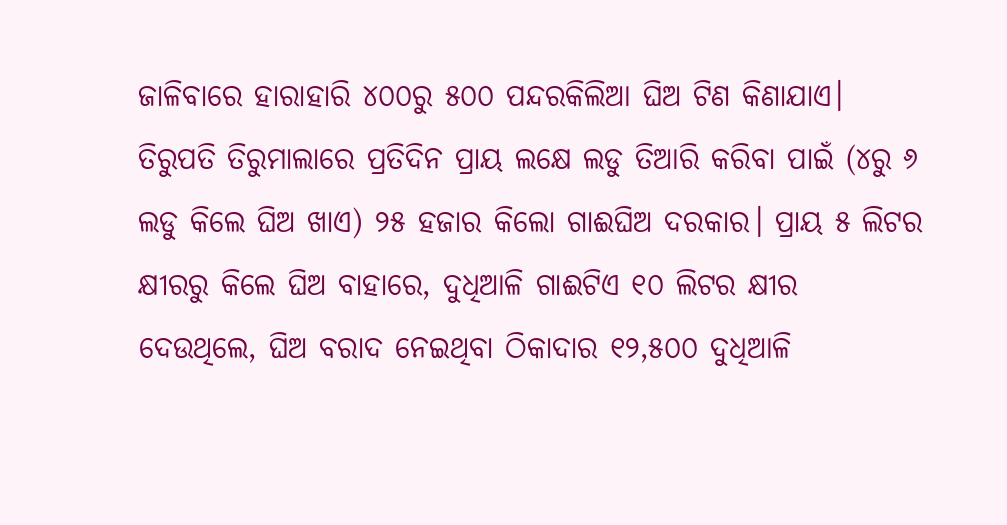ଜାଳିବାରେ ହାରାହାରି ୪୦୦ରୁ ୫୦୦ ପନ୍ଦରକିଲିଆ ଘିଅ ଟିଣ କିଣାଯାଏ। ତିରୁପତି ତିରୁମାଲାରେ ପ୍ରତିଦିନ ପ୍ରାୟ ଲକ୍ଷେ ଲଡୁ ତିଆରି କରିବା ପାଇଁ (୪ରୁ ୬ ଲଡୁ କିଲେ ଘିଅ ଖାଏ) ୨୫ ହଜାର କିଲୋ ଗାଈଘିଅ ଦରକାର। ପ୍ରାୟ ୫ ଲିଟର କ୍ଷୀରରୁ କିଲେ ଘିଅ ବାହାରେ, ଦୁଧିଆଳି ଗାଈଟିଏ ୧୦ ଲିଟର କ୍ଷୀର ଦେଉଥିଲେ, ଘିଅ ବରାଦ ନେଇଥିବା ଠିକାଦାର ୧୨,୫୦୦ ଦୁଧିଆଳି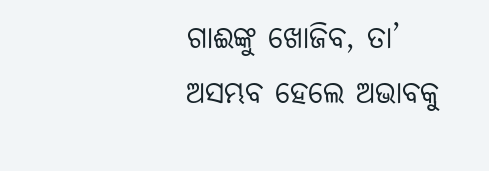ଗାଈଙ୍କୁ ଖୋଜିବ, ତା’ ଅସମ୍ଭବ ହେଲେ ଅଭାବକୁ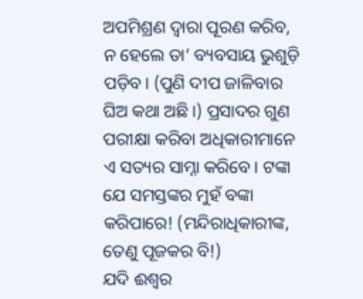ଅପମିଶ୍ରଣ ଦ୍ୱାରା ପୂରଣ କରିବ, ନ ହେଲେ ତା’ ବ୍ୟବସାୟ ଭୁଶୁଡ଼ି ପଡ଼ିବ। (ପୁଣି ଦୀପ ଜାଳିବାର ଘିଅ କଥା ଅଛି।) ପ୍ରସାଦର ଗୁଣ ପରୀକ୍ଷା କରିବା ଅଧିକାରୀମାନେ ଏ ସତ୍ୟର ସାମ୍ନା କରିବେ। ଟଙ୍କା ଯେ ସମସ୍ତଙ୍କର ମୁହଁ ବଙ୍କା କରିପାରେ! (ମନ୍ଦିରାଧିକାରୀଙ୍କ, ତେଣୁ ପୂଜକର ବି!)
ଯଦି ଈଶ୍ୱର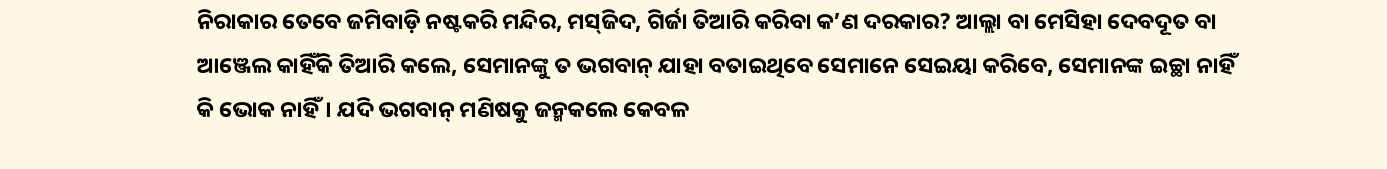ନିରାକାର ତେବେ ଜମିବାଡ଼ି ନଷ୍ଟକରି ମନ୍ଦିର, ମସ୍‌ଜିଦ, ଗିର୍ଜା ତିଆରି କରିବା କ’ଣ ଦରକାର? ଆଲ୍ଲା ବା ମେସିହା ଦେବଦୂତ ବା ଆଞ୍ଜେଲ କାହିଁକି ତିଆରି କଲେ, ସେମାନଙ୍କୁ ତ ଭଗବାନ୍‌ ଯାହା ବତାଇଥିବେ ସେମାନେ ସେଇୟା କରିବେ, ସେମାନଙ୍କ ଇଚ୍ଛା ନାହିଁ କି ଭୋକ ନାହିଁ। ଯଦି ଭଗବାନ୍‌ ମଣିଷକୁ ଜନ୍ମକଲେ କେବଳ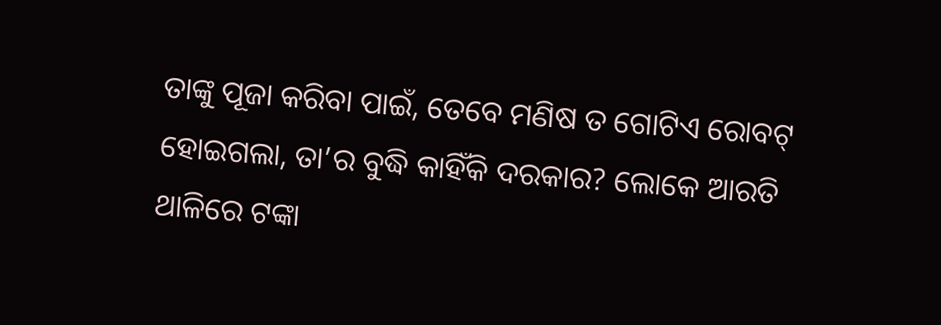ତାଙ୍କୁ ପୂଜା କରିବା ପାଇଁ, ତେବେ ମଣିଷ ତ ଗୋଟିଏ ରୋବଟ୍‌ ହୋଇଗଲା, ତା’ର ବୁଦ୍ଧି କାହିଁକି ଦରକାର? ଲୋକେ ଆରତି ଥାଳିରେ ଟଙ୍କା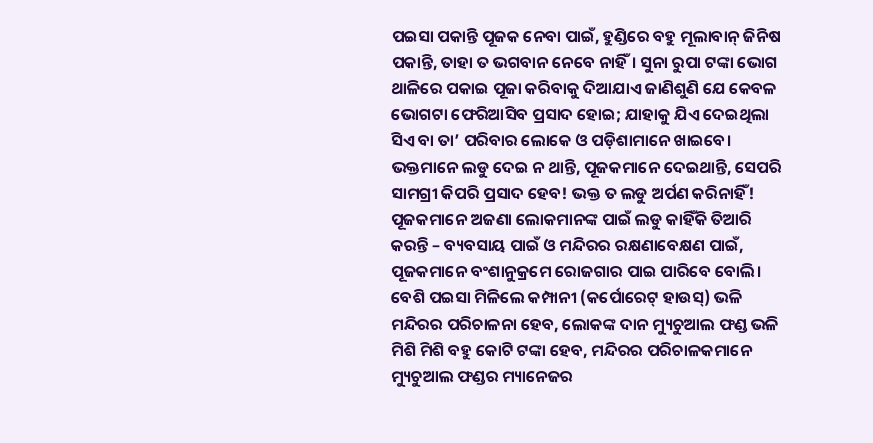ପଇସା ପକାନ୍ତି ପୂଜକ ନେବା ପାଇଁ, ହୁଣ୍ଡିରେ ବହୁ ମୂଲାବାନ୍‌ ଜିନିଷ ପକାନ୍ତି, ତାହା ତ ଭଗବାନ ନେବେ ନାହିଁ। ସୁନା ରୁପା ଟଙ୍କା ଭୋଗ ଥାଳିରେ ପକାଇ ପୂଜା କରିବାକୁ ଦିଆଯାଏ ଜାଣିଶୁଣି ଯେ କେବଳ ଭୋଗଟା ଫେରିଆସିବ ପ୍ରସାଦ ହୋଇ; ଯାହାକୁ ଯିଏ ଦେଇଥିଲା ସିଏ ବା ତା’ ପରିବାର ଲୋକେ ଓ ପଡ଼ିଶାମାନେ ଖାଇବେ। ଭକ୍ତମାନେ ଲଡୁ ଦେଇ ନ ଥାନ୍ତି, ପୂଜକମାନେ ଦେଇଥାନ୍ତି, ସେପରି ସାମଗ୍ରୀ କିପରି ପ୍ରସାଦ ହେବ! ଭକ୍ତ ତ ଲଡୁ ଅର୍ପଣ କରିନାହିଁ! ପୂଜକମାନେ ଅଜଣା ଲୋକମାନଙ୍କ ପାଇଁ ଲଡୁ କାହିଁକି ତିଆରି କରନ୍ତି – ବ୍ୟବସାୟ ପାଇଁ ଓ ମନ୍ଦିରର ରକ୍ଷଣାବେକ୍ଷଣ ପାଇଁ, ପୂଜକମାନେ ବଂଶାନୁକ୍ରମେ ରୋଜଗାର ପାଇ ପାରିବେ ବୋଲି। ବେଶି ପଇସା ମିଳିଲେ କମ୍ପାନୀ (କର୍ପୋରେଟ୍‌ ହାଉସ୍‌) ଭଳି ମନ୍ଦିରର ପରିଚାଳନା ହେବ, ଲୋକଙ୍କ ଦାନ ମ୍ୟୁଚୁଆଲ ଫଣ୍ଡ ଭଳି ମିଶି ମିଶି ବହୁ କୋଟି ଟଙ୍କା ହେବ, ମନ୍ଦିରର ପରିଚାଳକମାନେ ମ୍ୟୁଚୁଆଲ ଫଣ୍ଡର ମ୍ୟାନେଜର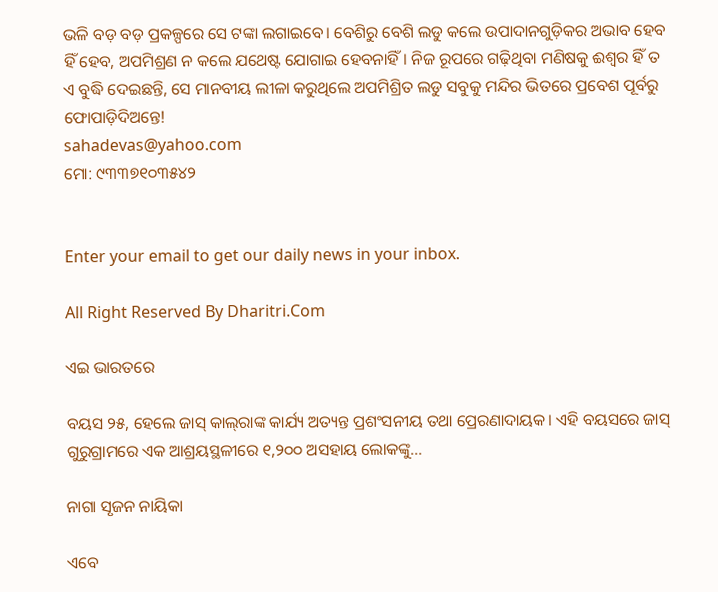ଭଳି ବଡ଼ ବଡ଼ ପ୍ରକଳ୍ପରେ ସେ ଟଙ୍କା ଲଗାଇବେ। ବେଶିରୁ ବେଶି ଲଡୁ କଲେ ଉପାଦାନଗୁଡ଼ିକର ଅଭାବ ହେବ ହିଁ ହେବ, ଅପମିଶ୍ରଣ ନ କଲେ ଯଥେଷ୍ଟ ଯୋଗାଇ ହେବନାହିଁ। ନିଜ ରୂପରେ ଗଢ଼ିଥିବା ମଣିଷକୁ ଈଶ୍ୱର ହିଁ ତ ଏ ବୁଦ୍ଧି ଦେଇଛନ୍ତି, ସେ ମାନବୀୟ ଲୀଳା କରୁଥିଲେ ଅପମିଶ୍ରିତ ଲଡୁ ସବୁକୁ ମନ୍ଦିର ଭିତରେ ପ୍ରବେଶ ପୂର୍ବରୁ ଫୋପାଡ଼ିଦିଅନ୍ତେ!
sahadevas@yahoo.com
ମୋ: ୯୩୩୭୧୦୩୫୪୨


Enter your email to get our daily news in your inbox.

All Right Reserved By Dharitri.Com

ଏଇ ଭାରତରେ

ବୟସ ୨୫, ହେଲେ ଜାସ୍‌ କାଲ୍‌ରାଙ୍କ କାର୍ଯ୍ୟ ଅତ୍ୟନ୍ତ ପ୍ରଶଂସନୀୟ ତଥା ପ୍ରେରଣାଦାୟକ। ଏହି ବୟସରେ ଜାସ୍‌ ଗୁରୁଗ୍ରାମରେ ଏକ ଆଶ୍ରୟସ୍ଥଳୀରେ ୧,୨୦୦ ଅସହାୟ ଲୋକଙ୍କୁ...

ନାଗା ସୃଜନ ନାୟିକା

ଏବେ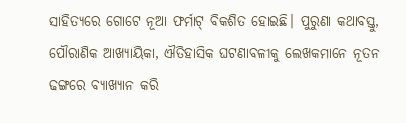ସାହିତ୍ୟରେ ଗୋଟେ ନୂଆ ଫର୍ମାଟ୍‌ ବିକଶିତ ହୋଇଛି। ପୁରୁଣା କଥାବସ୍ତୁ, ପୌରାଣିକ ଆଖ୍ୟାୟିକା, ଐତିହାସିକ ଘଟଣାବଳୀକୁ ଲେଖକମାନେ ନୂତନ ଢଙ୍ଗରେ ବ୍ୟାଖ୍ୟାନ କରି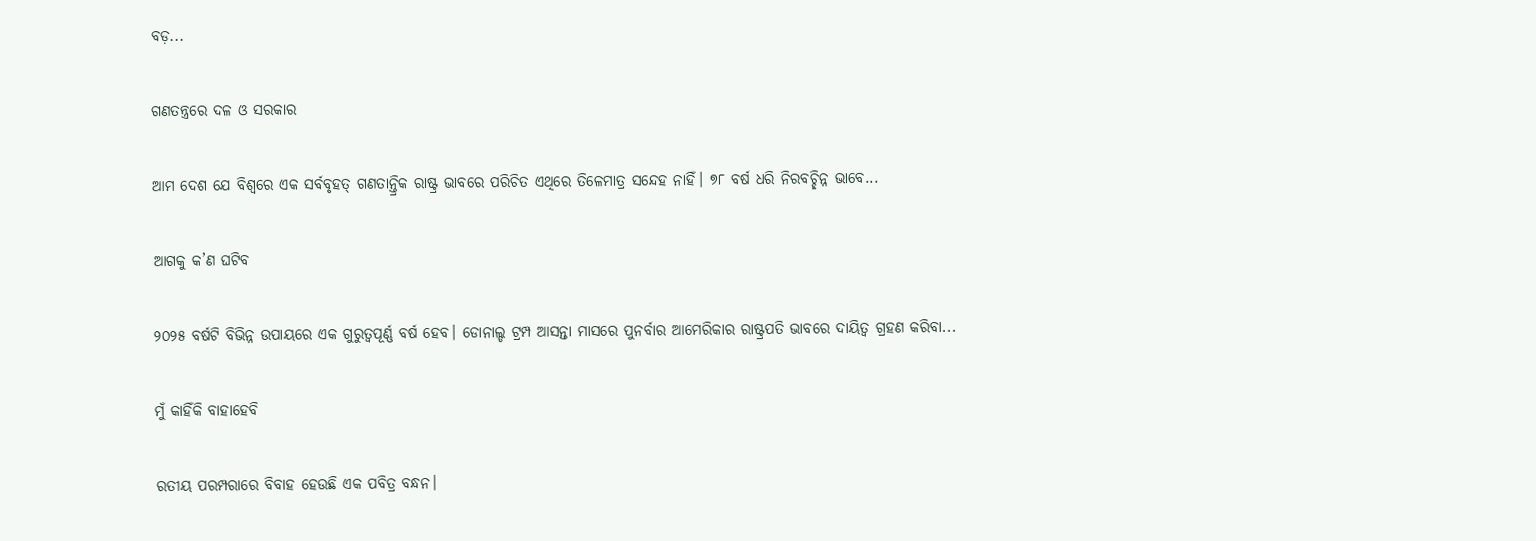ବଡ଼...

ଗଣତନ୍ତ୍ରରେ ଦଳ ଓ ସରକାର

ଆମ ଦେଶ ଯେ ବିଶ୍ୱରେ ଏକ ସର୍ବବୃହତ୍‌ ଗଣତାନ୍ତ୍ରିକ ରାଷ୍ଟ୍ର ଭାବରେ ପରିଚିତ ଏଥିରେ ତିଳେମାତ୍ର ସନ୍ଦେହ ନାହିଁ। ୭୮ ବର୍ଷ ଧରି ନିରବଚ୍ଛିନ୍ନ ଭାବେ...

ଆଗକୁ କ’ଣ ଘଟିବ

୨୦୨୫ ବର୍ଷଟି ବିଭିନ୍ନ ଉପାୟରେ ଏକ ଗୁରୁତ୍ୱପୂର୍ଣ୍ଣ ବର୍ଷ ହେବ। ଡୋନାଲ୍ଡ ଟ୍ରମ୍ପ ଆସନ୍ତା ମାସରେ ପୁନର୍ବାର ଆମେରିକାର ରାଷ୍ଟ୍ରପତି ଭାବରେ ଦାୟିତ୍ୱ ଗ୍ରହଣ କରିବା...

ମୁଁ କାହିଁକି ବାହାହେବି

ରତୀୟ ପରମ୍ପରାରେ ବିବାହ ହେଉଛି ଏକ ପବିତ୍ର ବନ୍ଧନ।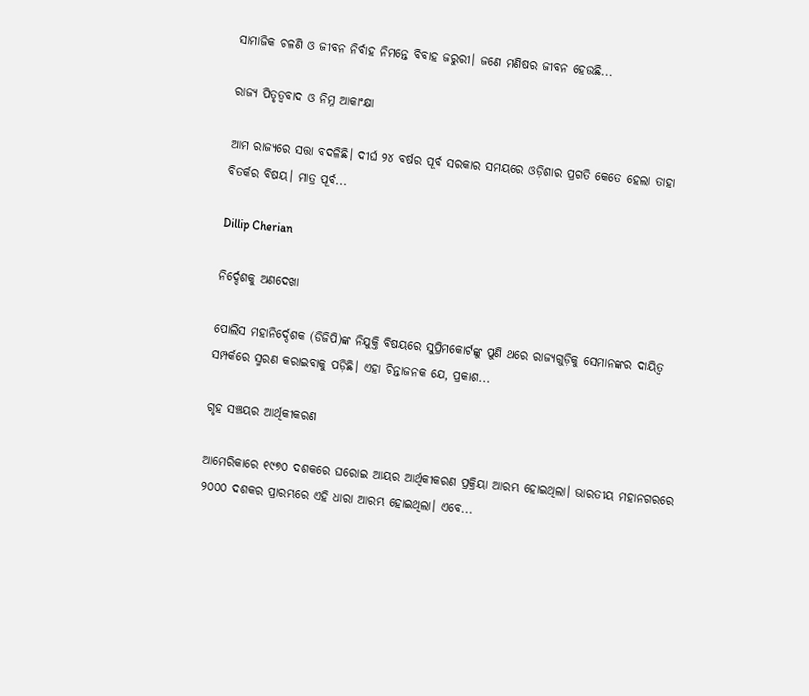ସାମାଜିକ ଚଳଣି ଓ ଜୀବନ ନିର୍ବାହ ନିମନ୍ତେ ବିବାହ ଜରୁରୀ। ଜଣେ ମଣିଷର ଜୀବନ ହେଉଛି...

ରାଜ୍ୟ ପିତୃତ୍ୱବାଦ ଓ ନିମ୍ନ ଆକାଂକ୍ଷା

ଆମ ରାଜ୍ୟରେ ସତ୍ତା ବଦଳିଛି। ଦୀର୍ଘ ୨୪ ବର୍ଷର ପୂର୍ବ ସରକାର ସମୟରେ ଓଡ଼ିଶାର ପ୍ରଗତି କେତେ ହେଲା ତାହା ବିତର୍କର ବିଷୟ। ମାତ୍ର ପୂର୍ବ...

Dillip Cherian

ନିର୍ଦ୍ଦେଶକୁ ଅଣଦେଖା

ପୋଲିସ ମହାନିର୍ଦ୍ଦେଶକ (ଡିଜିପି)ଙ୍କ ନିଯୁକ୍ତି ବିଷୟରେ ସୁପ୍ରିମକୋର୍ଟଙ୍କୁ ପୁଣି ଥରେ ରାଜ୍ୟଗୁଡ଼ିକୁ ସେମାନଙ୍କର ଦାୟିତ୍ୱ ସମ୍ପର୍କରେ ସ୍ମରଣ କରାଇବାକୁ ପଡ଼ିଛି। ଏହା ଚିନ୍ତାଜନକ ଯେ, ପ୍ରକାଶ...

ଗୃହ ସଞ୍ଚୟର ଆର୍ଥିକୀକରଣ

ଆମେରିକାରେ ୧୯୭୦ ଦଶକରେ ଘରୋଇ ଆୟର ଆର୍ଥିକୀକରଣ ପ୍ରକ୍ରିୟା ଆରମ୍ଭ ହୋଇଥିଲା। ଭାରତୀୟ ମହାନଗରରେ ୨୦୦୦ ଦଶକର ପ୍ରାରମ୍ଭରେ ଏହି ଧାରା ଆରମ୍ଭ ହୋଇଥିଲା। ଏବେ...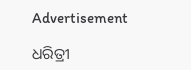Advertisement

ଧରିତ୍ରୀ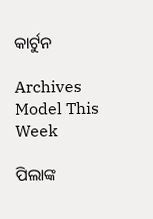କାର୍ଟୁନ

Archives
Model This Week

ପିଲାଙ୍କ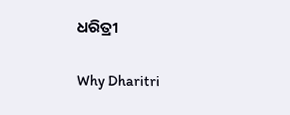ଧରିତ୍ରୀ

Why Dharitri